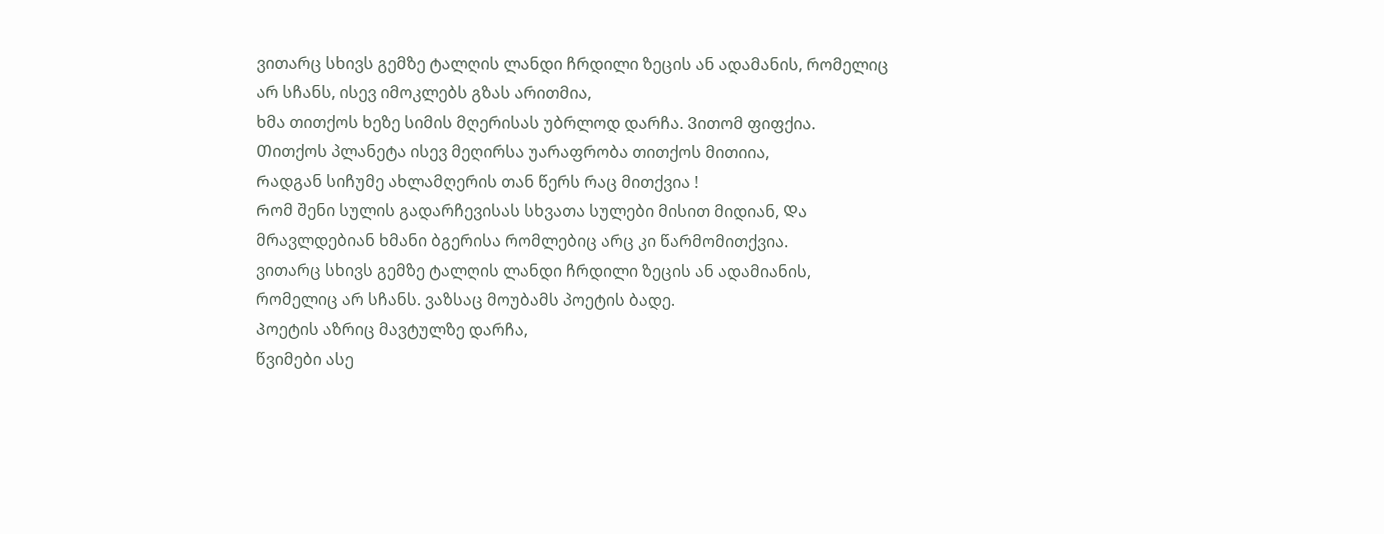ვითარც სხივს გემზე ტალღის ლანდი ჩრდილი ზეცის ან ადამანის, რომელიც არ სჩანს, ისევ იმოკლებს გზას არითმია,
ხმა თითქოს ხეზე სიმის მღერისას უბრლოდ დარჩა. Ვითომ ფიფქია.
Თითქოს პლანეტა ისევ მეღირსა უარაფრობა თითქოს მითიია,
Რადგან სიჩუმე ახლამღერის თან წერს რაც მითქვია !
Რომ შენი სულის გადარჩევისას სხვათა სულები მისით მიდიან, Და მრავლდებიან ხმანი ბგერისა რომლებიც არც კი წარმომითქვია.
ვითარც სხივს გემზე ტალღის ლანდი ჩრდილი ზეცის ან ადამიანის, რომელიც არ სჩანს. ვაზსაც მოუბამს პოეტის ბადე.
Პოეტის აზრიც მავტულზე დარჩა,
წვიმები ასე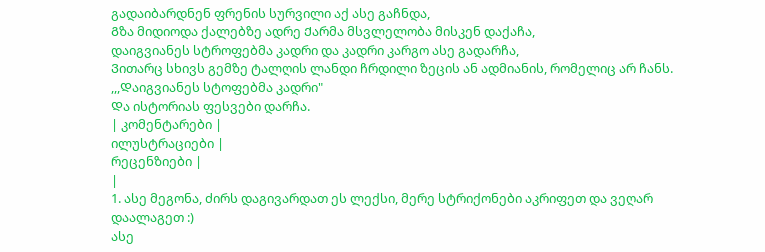გადაიბარდნენ ფრენის სურვილი აქ ასე გაჩნდა,
Გზა მიდიოდა ქალებზე ადრე Ქარმა მსვლელობა მისკენ დაქაჩა,
დაიგვიანეს სტროფებმა კადრი და კადრი კარგო ასე გადარჩა,
Ვითარც სხივს გემზე ტალღის ლანდი ჩრდილი ზეცის ან ადმიანის, რომელიც არ ჩანს.
,,,Დაიგვიანეს სტოფებმა კადრი"
Და ისტორიას ფესვები დარჩა.
| კომენტარები |
ილუსტრაციები |
რეცენზიები |
|
1. ასე მეგონა, ძირს დაგივარდათ ეს ლექსი, მერე სტრიქონები აკრიფეთ და ვეღარ დაალაგეთ :)
ასე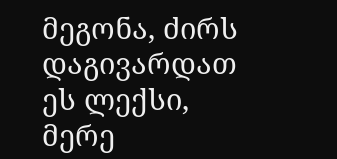მეგონა, ძირს დაგივარდათ ეს ლექსი, მერე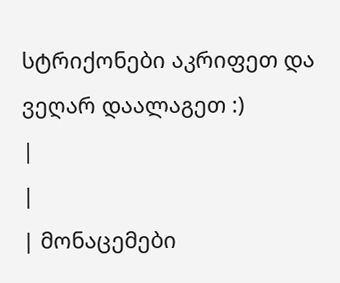სტრიქონები აკრიფეთ და ვეღარ დაალაგეთ :)
|
|
| მონაცემები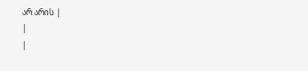არ არის |
|
|